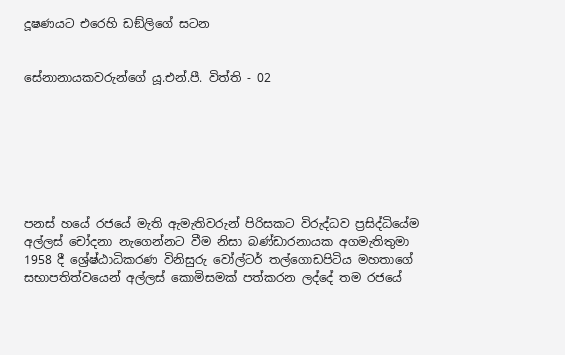දූෂණයට එරෙහි ඩඞ්ලිගේ සටන


සේනානායකවරුන්ගේ යූ.එන්.පී. විත්ති - 02







පනස් හයේ රජයේ මැති ඇමැතිවරුන් පිරිසකට විරුද්ධව ප්‍රසිද්ධියේම අල්ලස් චෝදනා නැගෙන්නට වීම නිසා බණ්ඩාරනායක අගමැතිතුමා 1958 දී ශ්‍රේෂ්ඨාධිකරණ විනිසුරු වෝල්ටර් තල්ගොඩපිටිය මහතාගේ සභාපතිත්වයෙන් අල්ලස් කොමිසමක් පත්කරන ලද්දේ තම රජයේ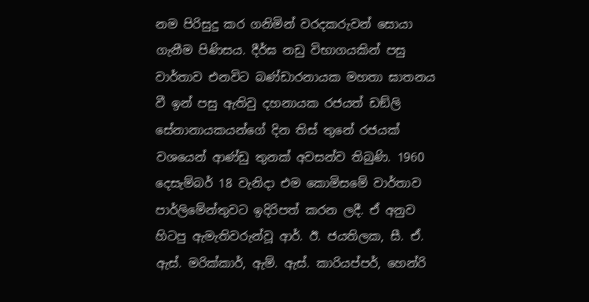නම පිරිසුදු කර ගනිමින් වරදකරුවන් සොයා ගැනීම පිණිසය. දීර්ඝ නඩු විභාගයකින් පසු වාර්තාව එනවිට බණ්ඩාරනායක මහතා ඝාතනය වී ඉන් පසු ඇතිවු දහනායක රජයත් ඩඞ්ලි සේනානායකයන්ගේ දින තිස් තුනේ රජයක් වශයෙන් ආණ්ඩු තුනක් අවසන්ව තිබුණි. 1960 දෙසැම්බර් 18 වැනිදා එම කොමිසමේ වාර්තාව පාර්ලිමේන්තුවට ඉදිරිපත් කරන ලදී. ඒ අනුව හිටපු ඇමැතිවරුන්වූ ආර්. ඊ. ජයතිලක, සී. ඒ. ඇස්. මරික්කාර්, ඇම්. ඇස්. කාරියප්පර්, හෙන්රි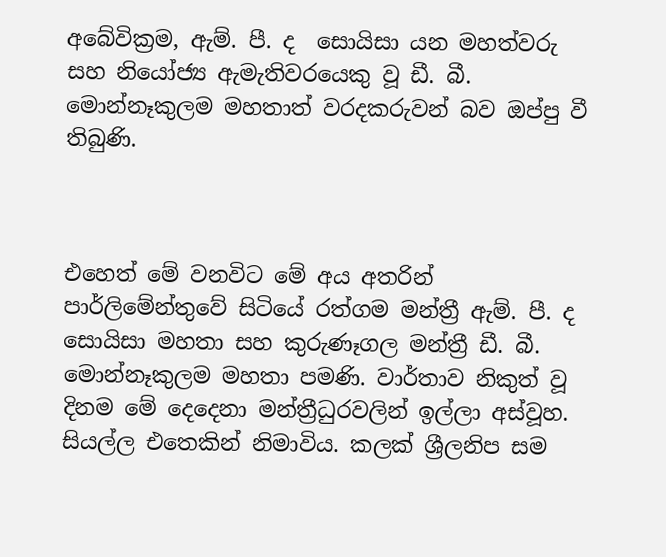අබේවික්‍රම, ඇම්. පී. ද  සොයිසා යන මහත්වරු සහ නියෝජ්‍ය ඇමැතිවරයෙකු වූ ඩී. බී. මොන්නෑකුලම මහතාත් වරදකරුවන් බව ඔප්පු වී තිබුණි.



එහෙත් මේ වනවිට මේ අය අතරින් පාර්ලිමේන්තුවේ සිටියේ රත්ගම මන්ත්‍රී ඇම්. පී. ද සොයිසා මහතා සහ කුරුණෑගල මන්ත්‍රී ඩී. බී. මොන්නෑකුලම මහතා පමණි. වාර්තාව නිකුත් වූ දිනම මේ දෙදෙනා මන්ත්‍රීධුරවලින් ඉල්ලා අස්වූහ. සියල්ල එතෙකින් නිමාවිය. කලක් ශ්‍රීලනිප සම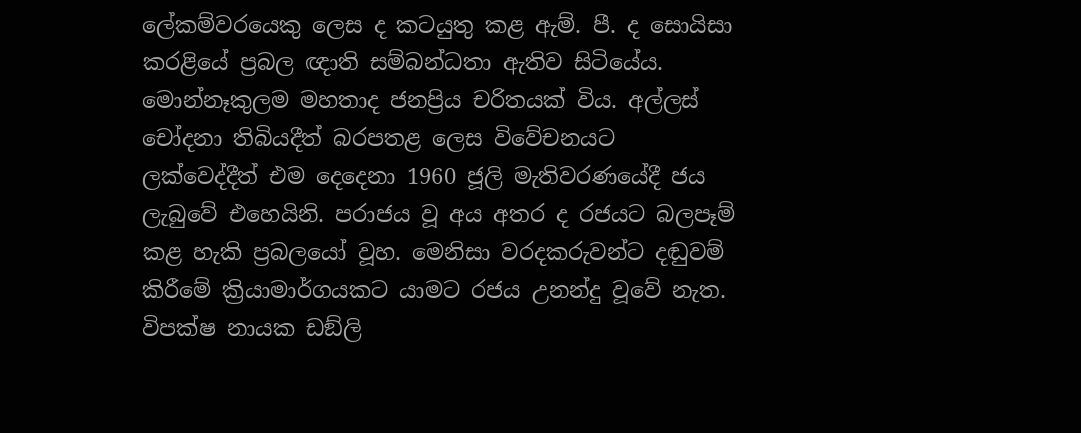ලේකම්වරයෙකු ලෙස ද කටයුතු කළ ඇම්. පී. ද සොයිසා කරළියේ ප්‍රබල ඥාති සම්බන්ධතා ඇතිව සිටියේය. මොන්නෑකුලම මහතාද ජනප්‍රිය චරිතයක් විය. අල්ලස් චෝදනා තිබියදීත් බරපතළ ලෙස විවේචනයට ලක්වෙද්දීත් එම දෙදෙනා 1960 ජූලි මැතිවරණයේදී ජය ලැබුවේ එහෙයිනි. පරාජය වූ අය අතර ද රජයට බලපෑම් කළ හැකි ප්‍රබලයෝ වූහ. මෙනිසා වරදකරුවන්ට දඬුවම් කිරීමේ ක්‍රියාමාර්ගයකට යාමට රජය උනන්දු වූවේ නැත. විපක්ෂ නායක ඩඞ්ලි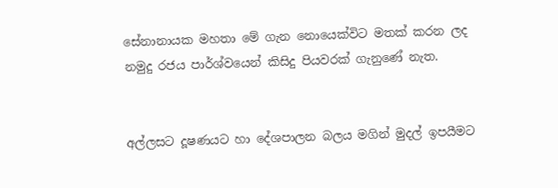සේනානායක මහතා මේ ගැන නොයෙක්විට මතක් කරන ලද නමුදු රජය පාර්ශ්වයෙන් කිසිදු පියවරක් ගැනුණේ නැත.


අල්ලසට දූෂණයට හා දේශපාලන බලය මගින් මුදල් ඉපයීමට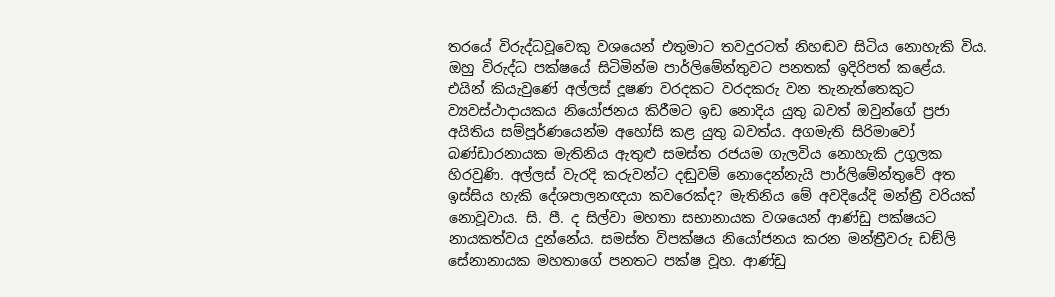තරයේ විරුද්ධවූවෙකු වශයෙන් එතුමාට තවදුරටත් නිහඬව සිටිය නොහැකි විය. ඔහු විරුද්ධ පක්ෂයේ සිටිමින්ම පාර්ලිමේන්තුවට පනතක් ඉදිරිපත් කළේය. එයින් කියැවුණේ අල්ලස් දූෂණ වරදකට වරදකරු වන තැනැත්තෙකුට ව්‍යවස්ථාදායකය නියෝජනය කිරීමට ඉඩ නොදිය යුතු බවත් ඔවුන්ගේ ප්‍රජා අයිතිය සම්පූර්ණයෙන්ම අහෝසි කළ යුතු බවත්ය. අගමැති සිරිමාවෝ බණ්ඩාරනායක මැතිනිය ඇතුළු සමස්ත රජයම ගැලවිය නොහැකි උගුලක හිරවුණි. අල්ලස් වැරදි කරුවන්ට දඬුවම් නොදෙන්නැයි පාර්ලිමේන්තුවේ අත ඉස්සිය හැකි දේශපාලනඥයා කවරෙක්ද? මැතිනිය මේ අවදියේදි මන්ත්‍රී වරියක් නොවූවාය. සි. පී. ද සිල්වා මහතා සභානායක වශයෙන් ආණ්ඩු පක්ෂයට නායකත්වය දුන්නේය. සමස්ත විපක්ෂය නියෝජනය කරන මන්ත්‍රීවරු ඩඞ්ලි සේනානායක මහතාගේ පනතට පක්ෂ වූහ. ආණ්ඩු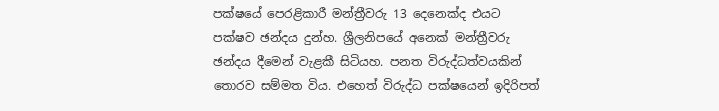පක්ෂයේ පෙරළිකාරී මන්ත්‍රීවරු 13 දෙනෙක්ද එයට පක්ෂව ඡන්දය දුන්හ. ශ්‍රීලනිපයේ අනෙක් මන්ත්‍රීවරු ඡන්දය දීමෙන් වැළකී සිටියහ. පනත විරුද්ධත්වයකින් තොරව සම්මත විය. එහෙත් විරුද්ධ පක්ෂයෙන් ඉදිරිපත්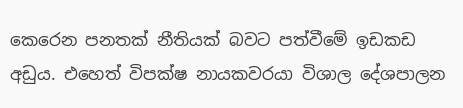කෙරෙන පනතක් නීතියක් බවට පත්වීමේ ඉඩකඩ අඩුය. එහෙත් විපක්ෂ නායකවරයා විශාල දේශපාලන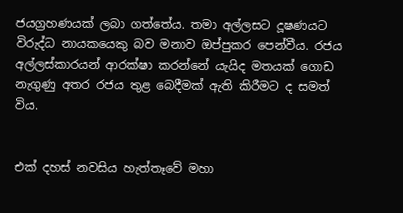ජයග්‍රහණයක් ලබා ගත්තේය. තමා අල්ලසට දූෂණයට විරුද්ධ නායකයෙකු බව මනාව ඔප්පුකර පෙන්වීය. රජය අල්ලස්කාරයන් ආරක්ෂා කරන්නේ යැයිද මතයක් ගොඩ නැගුණු අතර රජය තුළ බෙදීමක් ඇති කිරීමට ද සමත් විය.


එක් දහස් නවසිය හැත්තෑවේ මහා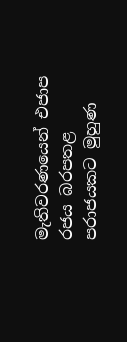මැතිවරණයෙන් එජාප රජය බරපතළ පරාජයකට මුහුණ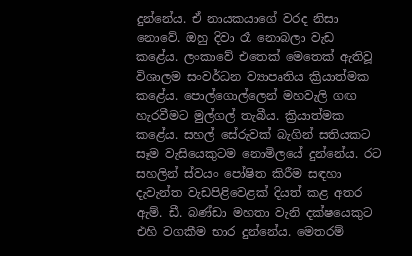දුන්නේය. ඒ නායකයාගේ වරද නිසා නොවේ. ඔහු දිවා රෑ නොබලා වැඩ කළේය. ලංකාවේ එතෙක් මෙතෙක් ඇතිවූ විශාලම සංවර්ධන ව්‍යාපෘතිය ක්‍රියාත්මක කළේය. පොල්ගොල්ලෙන් මහවැලි ගඟ හැරවීමට මුල්ගල් තැබීය. ක්‍රියාත්මක කළේය. සහල් සේරුවක් බැගින් සතියකට සෑම වැසියෙකුටම නොමිලයේ දුන්නේය. රට සහලින් ස්වයං පෝෂිත කිරීම සඳහා දැවැන්ත වැඩපිළිවෙළක් දියත් කළ අතර ඇම්. ඩී. බණ්ඩා මහතා වැනි දක්ෂයෙකුට එහි වගකීම භාර දුන්නේය. මෙතරම්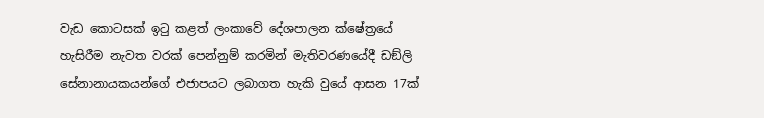වැඩ කොටසක් ඉටු කළත් ලංකාවේ දේශපාලන ක්ෂේත්‍රයේ හැසිරීම නැවත වරක් පෙන්නුම් කරමින් මැතිවරණයේදී ඩඞ්ලි සේනානායකයන්ගේ එජාපයට ලබාගත හැකි වුයේ ආසන 17ක්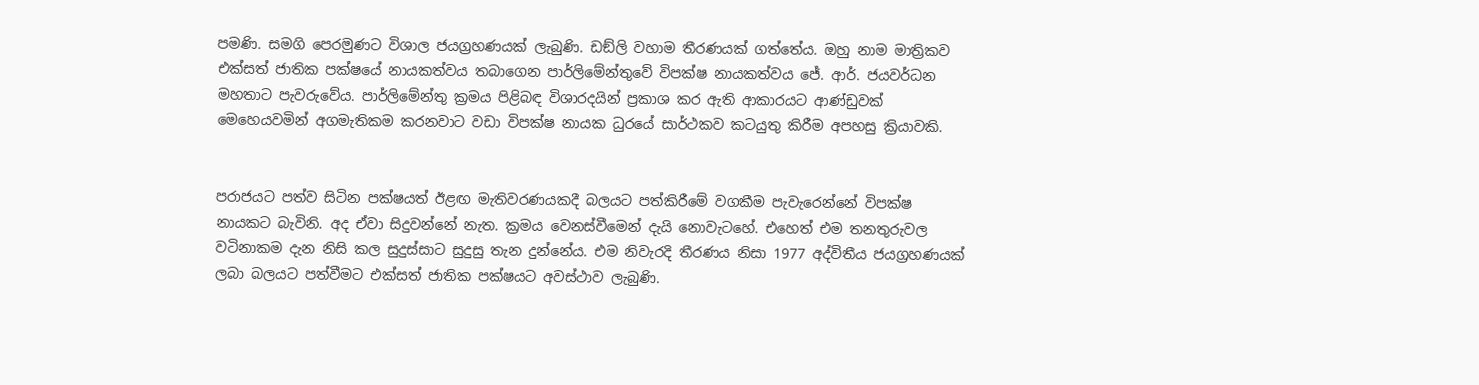පමණි. සමගි පෙරමුණට විශාල ජයග්‍රහණයක් ලැබුණි. ඩඞ්ලි වහාම තීරණයක් ගත්තේය. ඔහු නාම මාත්‍රිකව එක්සත් ජාතික පක්ෂයේ නායකත්වය තබාගෙන පාර්ලිමේන්තුවේ විපක්ෂ නායකත්වය ජේ. ආර්. ජයවර්ධන මහතාට පැවරුවේය. පාර්ලිමේන්තු ක්‍රමය පිළිබඳ විශාරදයින් ප්‍රකාශ කර ඇති ආකාරයට ආණ්ඩුවක් මෙහෙයවමින් අගමැතිකම කරනවාට වඩා විපක්ෂ නායක ධුරයේ සාර්ථකව කටයුතු කිරීම අපහසු ක්‍රියාවකි.


පරාජයට පත්ව සිටින පක්ෂයත් ඊළඟ මැතිවරණයකදී බලයට පත්කිරීමේ වගකීම පැවැරෙන්නේ විපක්ෂ නායකට බැවිනි. අද ඒවා සිදුවන්නේ නැත. ක්‍රමය වෙනස්වීමෙන් දැයි නොවැටහේ. එහෙත් එම තනතුරුවල වටිනාකම දැන නිසි කල සුදුස්සාට සුදුසු තැන දුන්නේය. එම නිවැරදි තීරණය නිසා 1977 අද්විතීය ජයග්‍රහණයක් ලබා බලයට පත්වීමට එක්සත් ජාතික පක්ෂයට අවස්ථාව ලැබුණි.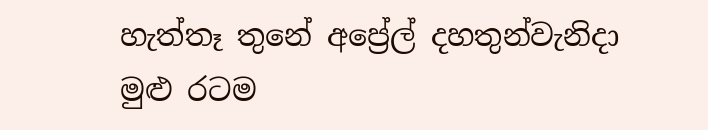හැත්තෑ තුනේ අප්‍රේල් දහතුන්වැනිදා මුළු රටම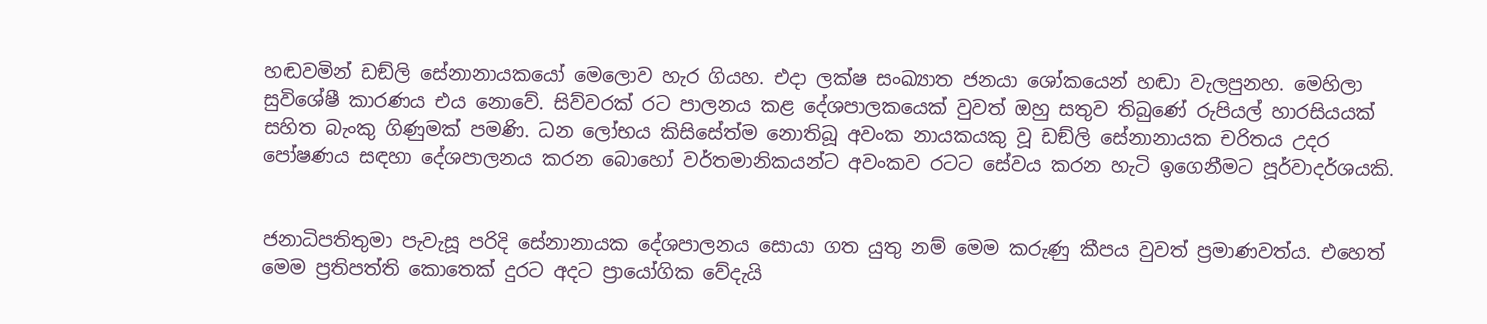හඬවමින් ඩඞ්ලි සේනානායකයෝ මෙලොව හැර ගියහ. එදා ලක්ෂ සංඛ්‍යාත ජනයා ශෝකයෙන් හඬා වැලපුනහ. මෙහිලා සුවිශේෂී කාරණය එය නොවේ. සිව්වරක් රට පාලනය කළ දේශපාලකයෙක් වුවත් ඔහු සතුව තිබුණේ රුපියල් හාරසියයක් සහිත බැංකු ගිණුමක් පමණි. ධන ලෝභය කිසිසේත්ම නොතිබූ අවංක නායකයකු වූ ඩඞ්ලි සේනානායක චරිතය උදර පෝෂණය සඳහා දේශපාලනය කරන බොහෝ වර්තමානිකයන්ට අවංකව රටට සේවය කරන හැටි ඉගෙනීමට පූර්වාදර්ශයකි.


ජනාධිපතිතුමා පැවැසූ පරිදි සේනානායක දේශපාලනය සොයා ගත යුතු නම් මෙම කරුණු කීපය වුවත් ප්‍රමාණවත්ය. එහෙත් මෙම ප්‍රතිපත්ති කොතෙක් දුරට අදට ප්‍රායෝගික වේදැයි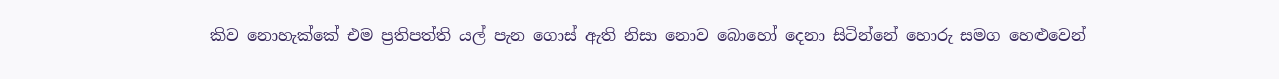කිව නොහැක්කේ එම ප්‍රතිපත්ති යල් පැන ගොස් ඇති නිසා නොව බොහෝ දෙනා සිටින්නේ හොරු සමග හෙළුවෙන්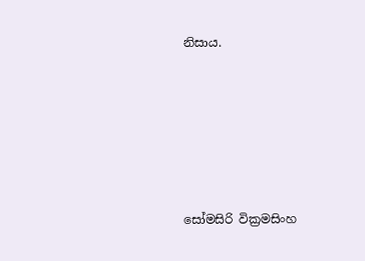නිසාය.






සෝමසිරි වික්‍රමසිංහ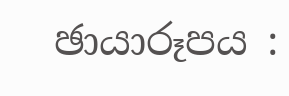ඡායාරූපය :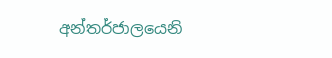අන්තර්ජාලයෙනි